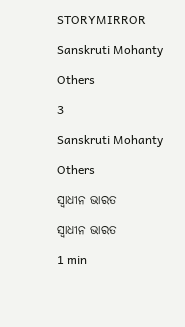STORYMIRROR

Sanskruti Mohanty

Others

3

Sanskruti Mohanty

Others

ସ୍ୱାଧୀନ ଭାରତ

ସ୍ୱାଧୀନ ଭାରତ

1 min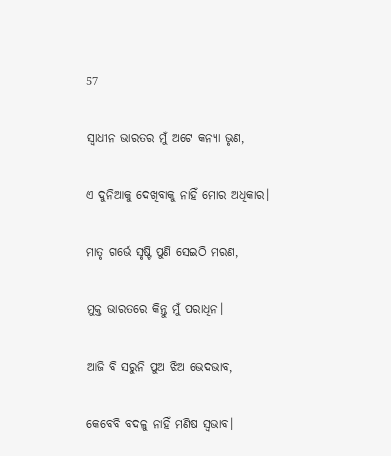57

ସ୍ୱାଧୀନ ଭାରତର ମୁଁ ଅଟେ କନ୍ୟା ଭୃଣ,

ଏ ଦୁନିଆକୁ ଦେଖିବାକୁ ନାହିଁ ମୋର ଅଧିକାର।

ମାତୃ ଗର୍ଭେ ସୃଷ୍ଟି ପୁଣି ସେଇଠି ମରଣ,

ମୁକ୍ତ ଭାରତରେ କିନ୍ତୁ ମୁଁ ପରାଧିନ।

ଆଜି ବି ସରୁନି ପୁଅ ଝିଅ ଭେଦଭାବ,

କେବେବି ବଦଳୁ ନାହିଁ ମଣିଷ ସ୍ୱଭାବ।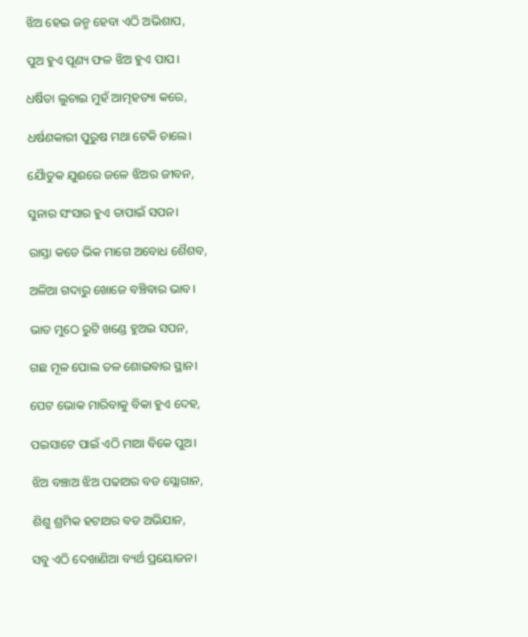ଝିଅ ହେଇ ଜନ୍ମ ହେବା ଏଠି ଅଭିଶାପ,

ପୁଅ ହୁଏ ପୂଣ୍ୟ ଫଳ ଝିଅ ହୁଏ ପାପ।

ଧର୍ଷିତା ଲୁଚାଇ ମୁହଁ ଆତ୍ମହତ୍ୟା କରେ,

ଧର୍ଷଣକାରୀ ପୁରୁଷ ମଥା ଟେକି ଚାଲେ।

ଯୈାତୁକ ଯୁଈରେ ଜଳେ ଝିଅର ଜୀବନ,

ସୁନାର ସଂସାର ହୁଏ ତାପାଇଁ ସପନ।

ରାସ୍ତା କଡେ ଭିକ ମାଗେ ଅବୋଧ ଶୈଶବ,

ଅଳିଆ ଗଦାରୁ ଖୋଜେ ବଞ୍ଚିବାର ଭାବ।

ଭାତ ମୁଠେ ରୁଟି ଖଣ୍ଡେ ହୁଅଇ ସପନ,

ଗଛ ମୂଳ ପୋଲ ତଳ ଶୋଇବାର ସ୍ଥାନ।

ପେଟ ଭୋକ ମାରିବାକୁ ବିକା ହୁଏ ଦେହ,

ପଇସାଟେ ପାଇଁ ଏଠି ମାଆ ବିକେ ପୁଅ।

ଝିଅ ବଞ୍ଚାଅ ଝିଅ ପଢାଅର ବଡ ସ୍ଲୋଗାନ,

ଶିଶୁ ଶ୍ରମିକ ହଟାଅର ବଡ ଅଭିଯାନ,

ସବୁ ଏଠି ଦେଖାଣିଆ ବ୍ୟର୍ଥ ପ୍ରୟୋଜନ।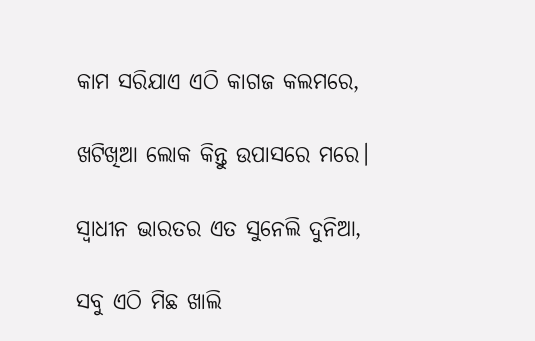କାମ ସରିଯାଏ ଏଠି କାଗଜ କଲମରେ,

ଖଟିଖିଆ ଲୋକ କିନ୍ତୁ ଉପାସରେ ମରେ।

ସ୍ୱାଧୀନ ଭାରତର ଏତ ସୁନେଲି ଦୁନିଆ,

ସବୁ ଏଠି ମିଛ ଖାଲି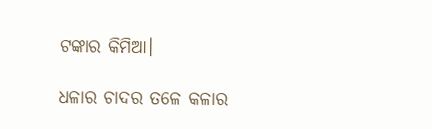ଟଙ୍କାର କିମିଆ।

ଧଳାର ଚାଦର ତଳେ କଳାର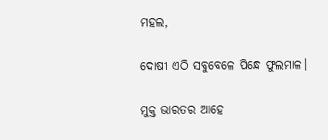ମହଲ,

ଦୋଷୀ ଏଠି ସବୁବେଳେ ପିନ୍ଧେ ଫୁଲମାଳ।

ମୁକ୍ତ ଭାରତର ଆହେ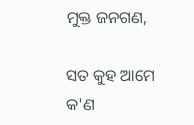ମୁକ୍ତ ଜନଗଣ,

ସତ କୁହ ଆମେ କ'ଣ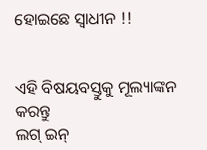ହୋଇଛେ ସ୍ୱାଧୀନ !!


ଏହି ବିଷୟବସ୍ତୁକୁ ମୂଲ୍ୟାଙ୍କନ କରନ୍ତୁ
ଲଗ୍ ଇନ୍